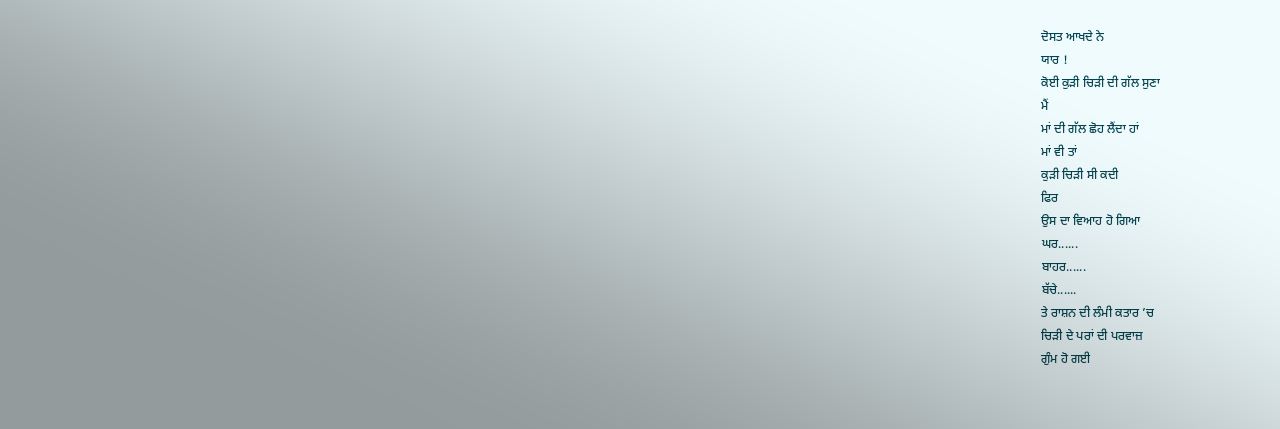ਦੋਸਤ ਆਖਦੇ ਨੇ
ਯਾਰ !
ਕੋਈ ਕੁੜੀ ਚਿੜੀ ਦੀ ਗੱਲ ਸੁਣਾ
ਮੈਂ
ਮਾਂ ਦੀ ਗੱਲ ਛੋਹ ਲੈਂਦਾ ਹਾਂ
ਮਾਂ ਵੀ ਤਾਂ
ਕੁੜੀ ਚਿੜੀ ਸੀ ਕਦੀ
ਫਿਰ
ਉਸ ਦਾ ਵਿਆਹ ਹੋ ਗਿਆ
ਘਰ......
ਬਾਹਰ......
ਬੱਚੇ......
ਤੇ ਰਾਸ਼ਨ ਦੀ ਲੰਮੀ ਕਤਾਰ ’ਚ
ਚਿੜੀ ਦੇ ਪਰਾਂ ਦੀ ਪਰਵਾਜ਼
ਗੁੰਮ ਹੋ ਗਈ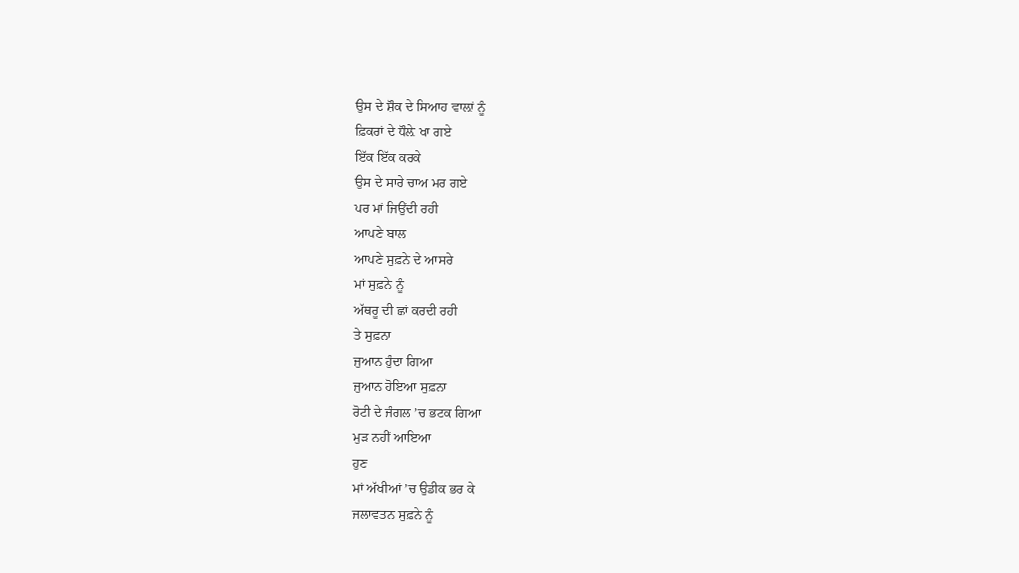ਉਸ ਦੇ ਸ਼ੌਕ ਦੇ ਸਿਆਹ ਵਾਲ਼ਾਂ ਨੂੰ
ਫ਼ਿਕਰਾਂ ਦੇ ਧੌਲ਼ੇ ਖਾ ਗਏ
ਇੱਕ ਇੱਕ ਕਰਕੇ
ਉਸ ਦੇ ਸਾਰੇ ਚਾਅ ਮਰ ਗਏ
ਪਰ ਮਾਂ ਜਿਉਂਦੀ ਰਹੀ
ਆਪਣੇ ਬਾਲ
ਆਪਣੇ ਸੁਫ਼ਨੇ ਦੇ ਆਸਰੇ
ਮਾਂ ਸੁਫ਼ਨੇ ਨੂੰ
ਅੱਥਰੂ ਦੀ ਛਾਂ ਕਰਦੀ ਰਹੀ
ਤੇ ਸੁਫ਼ਨਾ
ਜੁਆਨ ਹੁੰਦਾ ਗਿਆ
ਜੁਆਨ ਹੋਇਆ ਸੁਫ਼ਨਾ
ਰੋਟੀ ਦੇ ਜੰਗਲ ’ਚ ਭਟਕ ਗਿਆ
ਮੁੜ ਨਹੀਂ ਆਇਆ
ਹੁਣ
ਮਾਂ ਅੱਖੀਆਂ ’ਚ ਉਡੀਕ ਭਰ ਕੇ
ਜਲਾਵਤਨ ਸੁਫ਼ਨੇ ਨੂੰ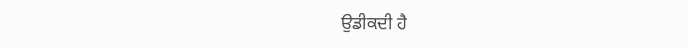ਉਡੀਕਦੀ ਹੈ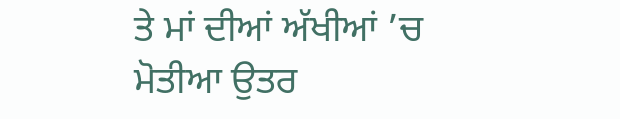ਤੇ ਮਾਂ ਦੀਆਂ ਅੱਖੀਆਂ ’ਚ
ਮੋਤੀਆ ਉਤਰ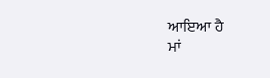ਆਇਆ ਹੈ
ਮਾਂ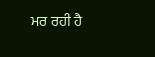ਮਰ ਰਹੀ ਹੈ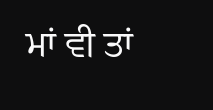ਮਾਂ ਵੀ ਤਾਂ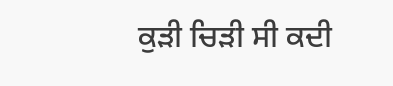ਕੁੜੀ ਚਿੜੀ ਸੀ ਕਦੀ